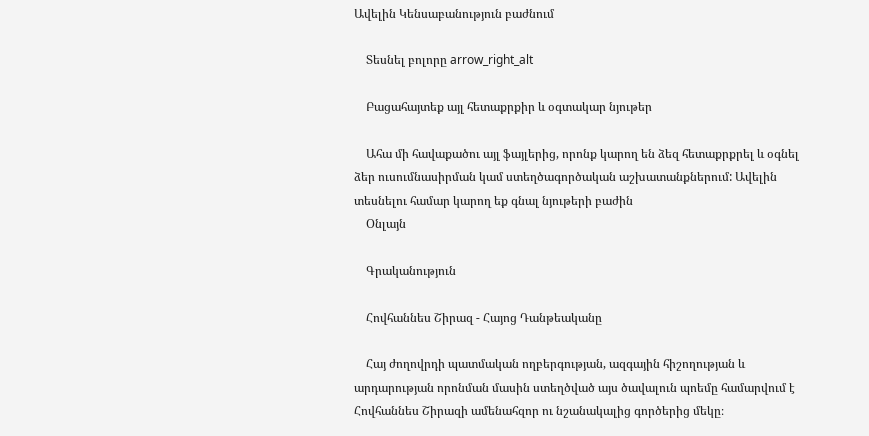Ավելին Կենսաբանություն բաժնում

    Տեսնել բոլորը arrow_right_alt

    Բացահայտեք այլ հետաքրքիր և օգտակար նյութեր

    Ահա մի հավաքածու այլ ֆայլերից, որոնք կարող են ձեզ հետաքրքրել և օգնել ձեր ուսումնասիրման կամ ստեղծագործական աշխատանքներում: Ավելին տեսնելու համար կարող եք գնալ նյութերի բաժին
    Օնլայն

    Գրականություն

    Հովհաննես Շիրազ - Հայոց Դանթեականը

    Հայ ժողովրդի պատմական ողբերգության, ազգային հիշողության և արդարության որոնման մասին ստեղծված այս ծավալուն պոեմը համարվում է Հովհաննես Շիրազի ամենահզոր ու նշանակալից գործերից մեկը։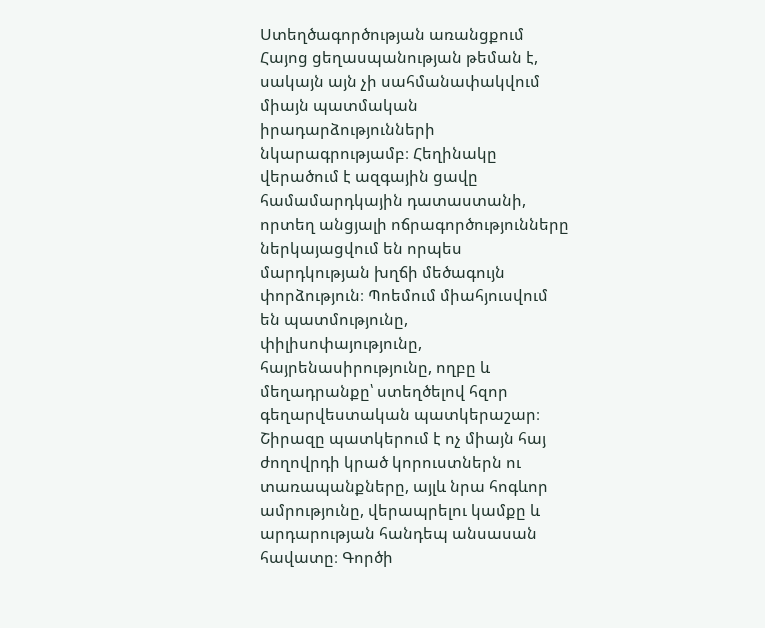Ստեղծագործության առանցքում Հայոց ցեղասպանության թեման է, սակայն այն չի սահմանափակվում միայն պատմական իրադարձությունների նկարագրությամբ։ Հեղինակը վերածում է ազգային ցավը համամարդկային դատաստանի, որտեղ անցյալի ոճրագործությունները ներկայացվում են որպես մարդկության խղճի մեծագույն փորձություն։ Պոեմում միահյուսվում են պատմությունը, փիլիսոփայությունը, հայրենասիրությունը, ողբը և մեղադրանքը՝ ստեղծելով հզոր գեղարվեստական պատկերաշար։ Շիրազը պատկերում է ոչ միայն հայ ժողովրդի կրած կորուստներն ու տառապանքները, այլև նրա հոգևոր ամրությունը, վերապրելու կամքը և արդարության հանդեպ անսասան հավատը։ Գործի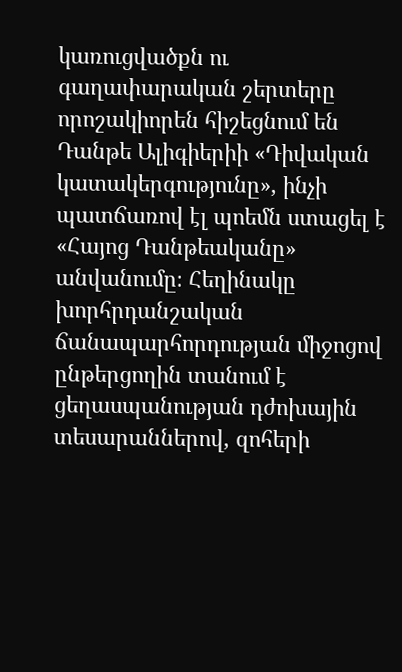կառուցվածքն ու գաղափարական շերտերը որոշակիորեն հիշեցնում են Դանթե Ալիգիերիի «Դիվական կատակերգությունը», ինչի պատճառով էլ պոեմն ստացել է «Հայոց Դանթեականը» անվանումը։ Հեղինակը խորհրդանշական ճանապարհորդության միջոցով ընթերցողին տանում է ցեղասպանության դժոխային տեսարաններով, զոհերի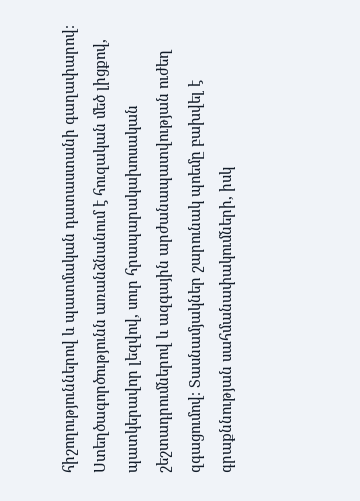հիշողություններով և պատմական դատաստանի գաղափարով։ Ստեղծագործությունն առանձնանում է հուզական մեծ լիցքով, պատկերավոր լեզվով, սուր հրապարակախոսական շեշտադրումներով և ազգային արժանապատվության ուժեղ զգացումով։ Տասնամյակներ շարունակ պոեմը բախվել է գրաքննության սահմանափակումների, իսկ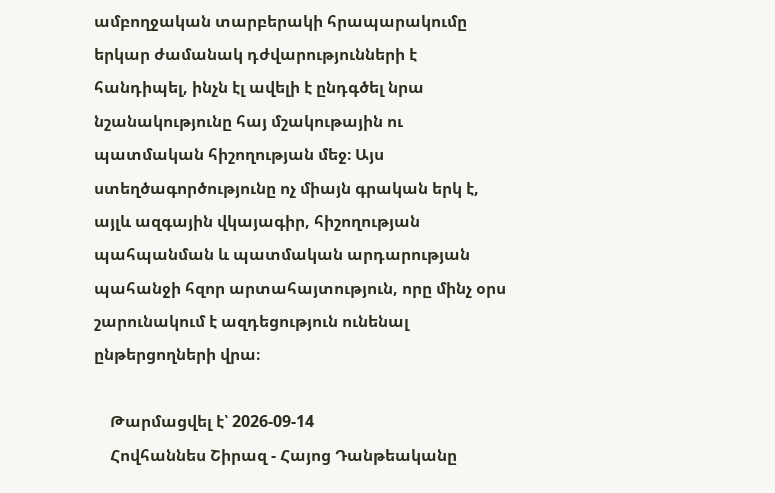ամբողջական տարբերակի հրապարակումը երկար ժամանակ դժվարությունների է հանդիպել, ինչն էլ ավելի է ընդգծել նրա նշանակությունը հայ մշակութային ու պատմական հիշողության մեջ։ Այս ստեղծագործությունը ոչ միայն գրական երկ է, այլև ազգային վկայագիր, հիշողության պահպանման և պատմական արդարության պահանջի հզոր արտահայտություն, որը մինչ օրս շարունակում է ազդեցություն ունենալ ընթերցողների վրա։

    Թարմացվել է՝ 2026-09-14
    Հովհաննես Շիրազ - Հայոց Դանթեականը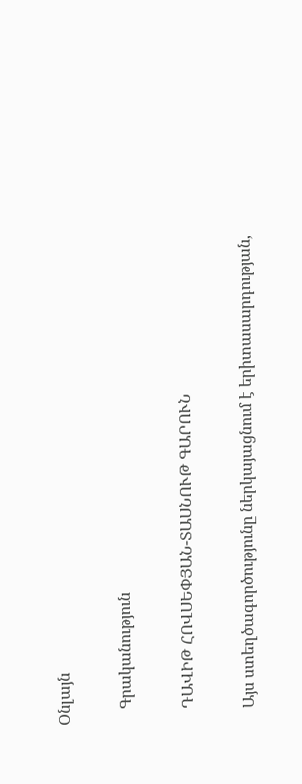Օնլայն

    Գրականություն

    ԴԱՎԻԹ ՀՈՎՍԵՓՅԱՆ-ՏԱՍՆՈՒԹ ԳԱՐՈՒՆ

    Այս ստեղծագործությունը ներկայացնում է երիտասարդության,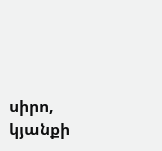սիրո, կյանքի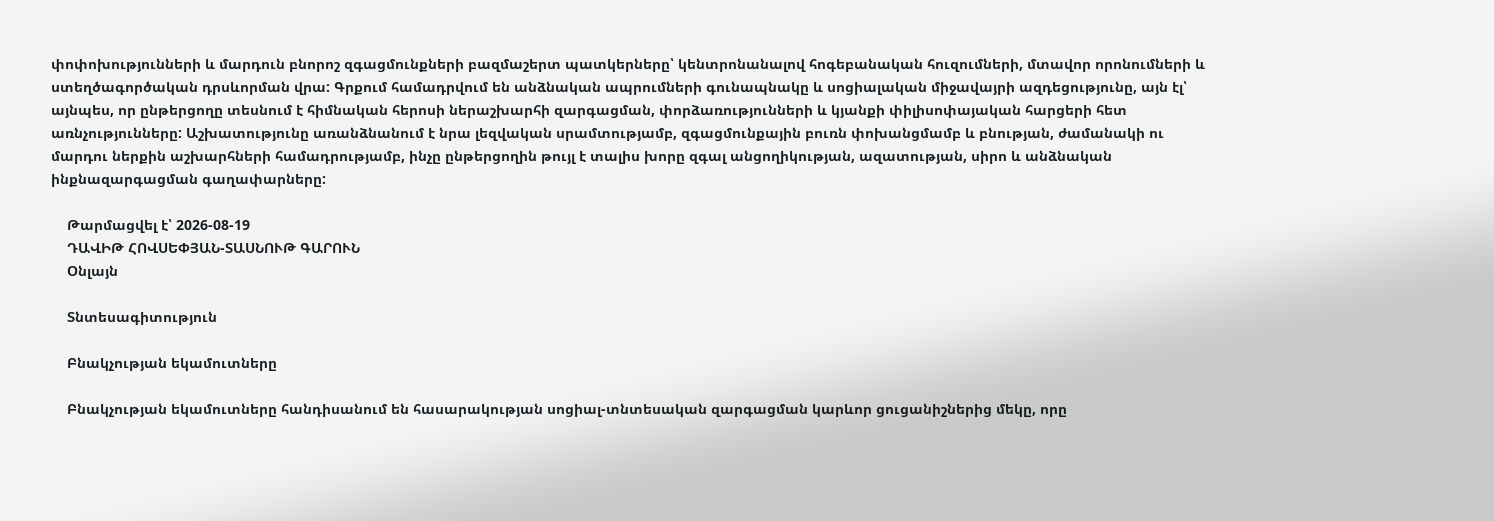փոփոխությունների և մարդուն բնորոշ զգացմունքների բազմաշերտ պատկերները՝ կենտրոնանալով հոգեբանական հուզումների, մտավոր որոնումների և ստեղծագործական դրսևորման վրա: Գրքում համադրվում են անձնական ապրումների գունապնակը և սոցիալական միջավայրի ազդեցությունը, այն էլ՝ այնպես, որ ընթերցողը տեսնում է հիմնական հերոսի ներաշխարհի զարգացման, փորձառությունների և կյանքի փիլիսոփայական հարցերի հետ առնչությունները: Աշխատությունը առանձնանում է նրա լեզվական սրամտությամբ, զգացմունքային բուռն փոխանցմամբ և բնության, ժամանակի ու մարդու ներքին աշխարհների համադրությամբ, ինչը ընթերցողին թույլ է տալիս խորը զգալ անցողիկության, ազատության, սիրո և անձնական ինքնազարգացման գաղափարները:

    Թարմացվել է՝ 2026-08-19
    ԴԱՎԻԹ ՀՈՎՍԵՓՅԱՆ-ՏԱՍՆՈՒԹ ԳԱՐՈՒՆ
    Օնլայն

    Տնտեսագիտություն

    Բնակչության եկամուտները

    Բնակչության եկամուտները հանդիսանում են հասարակության սոցիալ-տնտեսական զարգացման կարևոր ցուցանիշներից մեկը, որը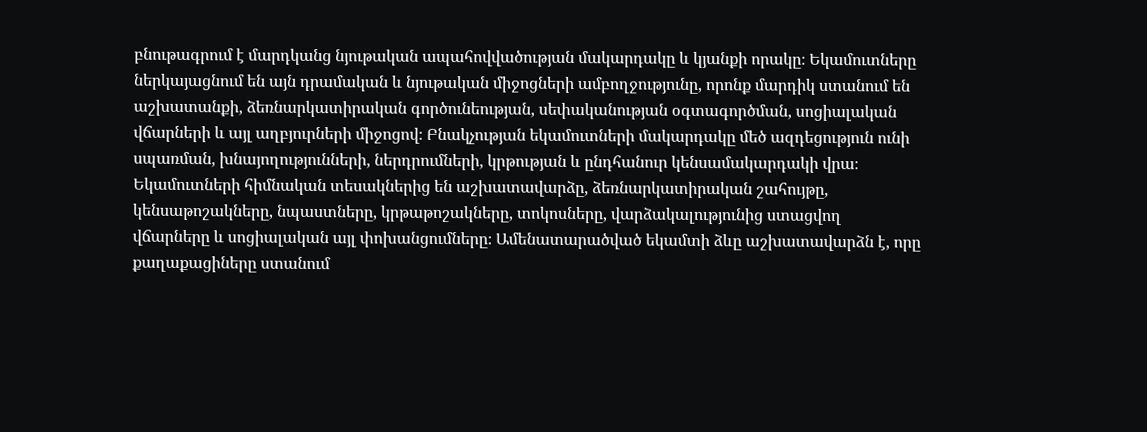բնութագրում է մարդկանց նյութական ապահովվածության մակարդակը և կյանքի որակը։ Եկամուտները ներկայացնում են այն դրամական և նյութական միջոցների ամբողջությունը, որոնք մարդիկ ստանում են աշխատանքի, ձեռնարկատիրական գործունեության, սեփականության օգտագործման, սոցիալական վճարների և այլ աղբյուրների միջոցով։ Բնակչության եկամուտների մակարդակը մեծ ազդեցություն ունի սպառման, խնայողությունների, ներդրումների, կրթության և ընդհանուր կենսամակարդակի վրա։ Եկամուտների հիմնական տեսակներից են աշխատավարձը, ձեռնարկատիրական շահույթը, կենսաթոշակները, նպաստները, կրթաթոշակները, տոկոսները, վարձակալությունից ստացվող վճարները և սոցիալական այլ փոխանցումները։ Ամենատարածված եկամտի ձևը աշխատավարձն է, որը քաղաքացիները ստանում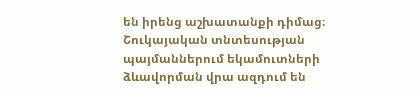են իրենց աշխատանքի դիմաց։ Շուկայական տնտեսության պայմաններում եկամուտների ձևավորման վրա ազդում են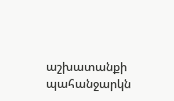աշխատանքի պահանջարկն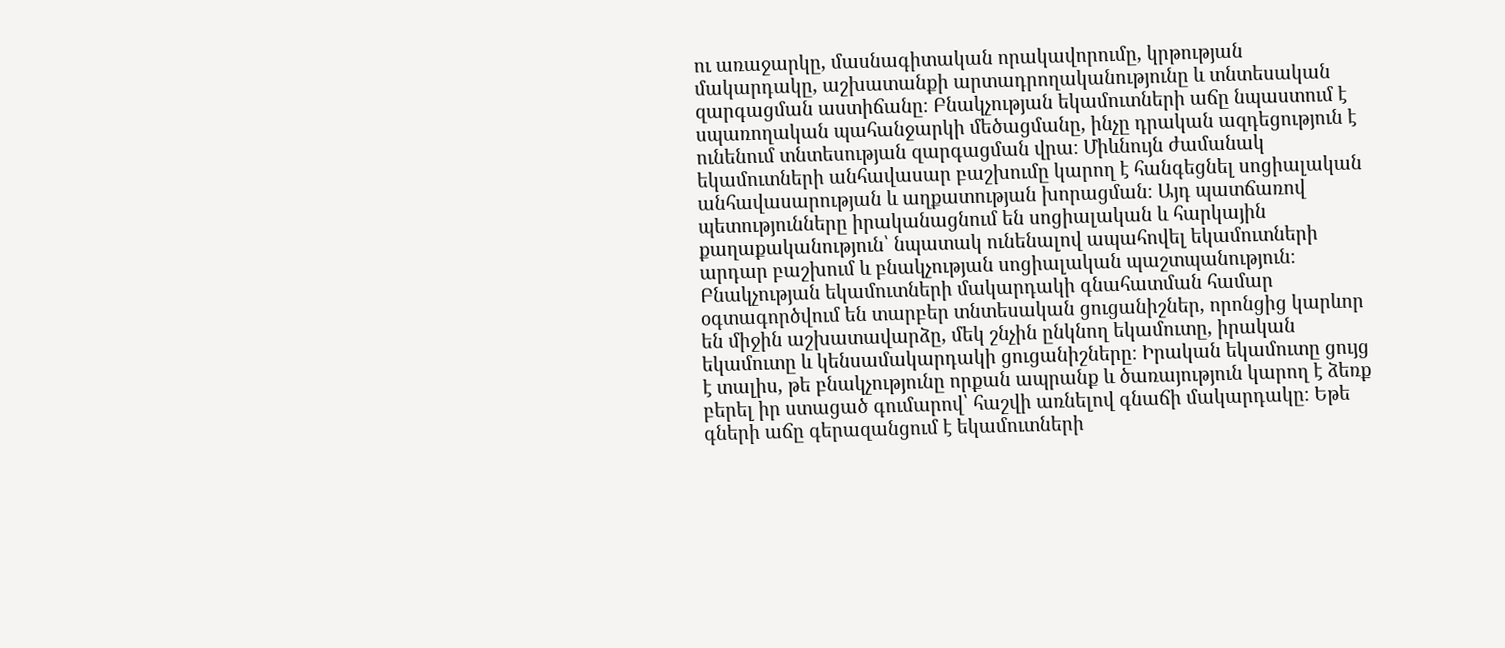ու առաջարկը, մասնագիտական որակավորումը, կրթության մակարդակը, աշխատանքի արտադրողականությունը և տնտեսական զարգացման աստիճանը։ Բնակչության եկամուտների աճը նպաստում է սպառողական պահանջարկի մեծացմանը, ինչը դրական ազդեցություն է ունենում տնտեսության զարգացման վրա։ Միևնույն ժամանակ եկամուտների անհավասար բաշխումը կարող է հանգեցնել սոցիալական անհավասարության և աղքատության խորացման։ Այդ պատճառով պետությունները իրականացնում են սոցիալական և հարկային քաղաքականություն՝ նպատակ ունենալով ապահովել եկամուտների արդար բաշխում և բնակչության սոցիալական պաշտպանություն։ Բնակչության եկամուտների մակարդակի գնահատման համար օգտագործվում են տարբեր տնտեսական ցուցանիշներ, որոնցից կարևոր են միջին աշխատավարձը, մեկ շնչին ընկնող եկամուտը, իրական եկամուտը և կենսամակարդակի ցուցանիշները։ Իրական եկամուտը ցույց է տալիս, թե բնակչությունը որքան ապրանք և ծառայություն կարող է ձեռք բերել իր ստացած գումարով՝ հաշվի առնելով գնաճի մակարդակը։ Եթե գների աճը գերազանցում է եկամուտների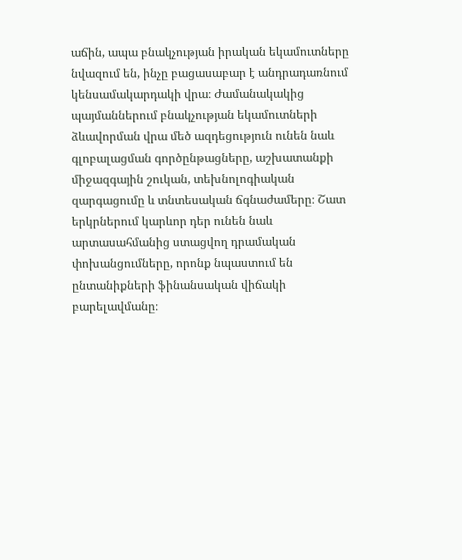աճին, ապա բնակչության իրական եկամուտները նվազում են, ինչը բացասաբար է անդրադառնում կենսամակարդակի վրա։ Ժամանակակից պայմաններում բնակչության եկամուտների ձևավորման վրա մեծ ազդեցություն ունեն նաև գլոբալացման գործընթացները, աշխատանքի միջազգային շուկան, տեխնոլոգիական զարգացումը և տնտեսական ճգնաժամերը։ Շատ երկրներում կարևոր դեր ունեն նաև արտասահմանից ստացվող դրամական փոխանցումները, որոնք նպաստում են ընտանիքների ֆինանսական վիճակի բարելավմանը։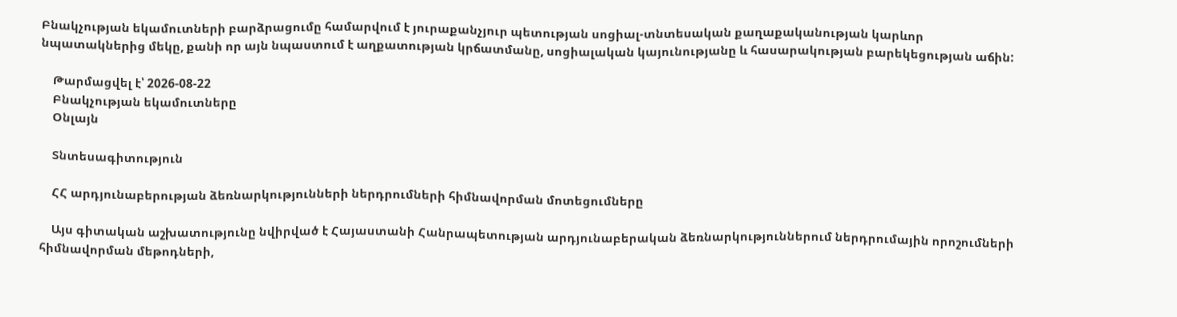Բնակչության եկամուտների բարձրացումը համարվում է յուրաքանչյուր պետության սոցիալ-տնտեսական քաղաքականության կարևոր նպատակներից մեկը, քանի որ այն նպաստում է աղքատության կրճատմանը, սոցիալական կայունությանը և հասարակության բարեկեցության աճին:

    Թարմացվել է՝ 2026-08-22
    Բնակչության եկամուտները
    Օնլայն

    Տնտեսագիտություն

    ՀՀ արդյունաբերության ձեռնարկությունների ներդրումների հիմնավորման մոտեցումները

    Այս գիտական աշխատությունը նվիրված է Հայաստանի Հանրապետության արդյունաբերական ձեռնարկություններում ներդրումային որոշումների հիմնավորման մեթոդների,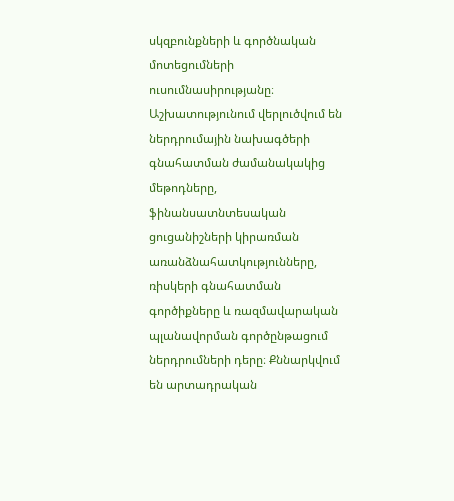սկզբունքների և գործնական մոտեցումների ուսումնասիրությանը։ Աշխատությունում վերլուծվում են ներդրումային նախագծերի գնահատման ժամանակակից մեթոդները, ֆինանսատնտեսական ցուցանիշների կիրառման առանձնահատկությունները, ռիսկերի գնահատման գործիքները և ռազմավարական պլանավորման գործընթացում ներդրումների դերը։ Քննարկվում են արտադրական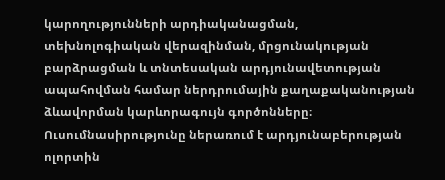կարողությունների արդիականացման, տեխնոլոգիական վերազինման, մրցունակության բարձրացման և տնտեսական արդյունավետության ապահովման համար ներդրումային քաղաքականության ձևավորման կարևորագույն գործոնները։ Ուսումնասիրությունը ներառում է արդյունաբերության ոլորտին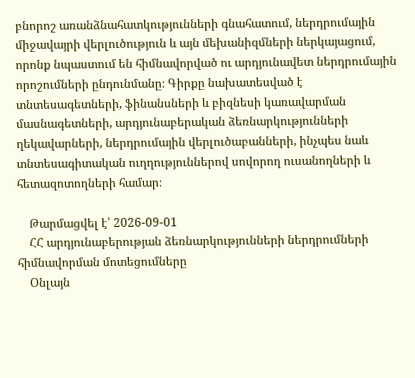բնորոշ առանձնահատկությունների գնահատում, ներդրումային միջավայրի վերլուծություն և այն մեխանիզմների ներկայացում, որոնք նպաստում են հիմնավորված ու արդյունավետ ներդրումային որոշումների ընդունմանը։ Գիրքը նախատեսված է տնտեսագետների, ֆինանսների և բիզնեսի կառավարման մասնագետների, արդյունաբերական ձեռնարկությունների ղեկավարների, ներդրումային վերլուծաբանների, ինչպես նաև տնտեսագիտական ուղղություններով սովորող ուսանողների և հետազոտողների համար։

    Թարմացվել է՝ 2026-09-01
    ՀՀ արդյունաբերության ձեռնարկությունների ներդրումների հիմնավորման մոտեցումները
    Օնլայն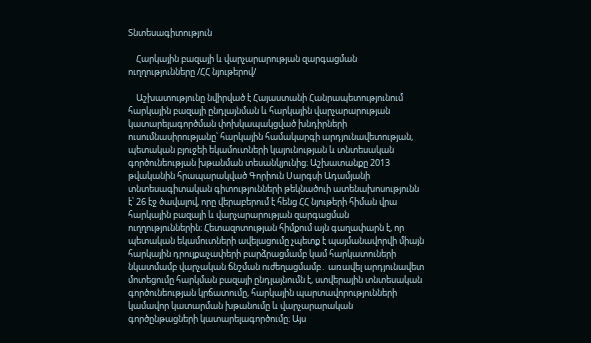Տնտեսագիտություն

    Հարկային բազայի և վարչարարության զարգացման ուղղությունները /ՀՀ նյութերով/

    Աշխատությունը նվիրված է Հայաստանի Հանրապետությունում հարկային բազայի ընդլայնման և հարկային վարչարարության կատարելագործման փոխկապակցված խնդիրների ուսումնասիրությանը՝ հարկային համակարգի արդյունավետության, պետական բյուջեի եկամուտների կայունության և տնտեսական գործունեության խթանման տեսանկյունից։ Աշխատանքը 2013 թվականին հրապարակված Գորիուն Սարգսի Ադամյանի տնտեսագիտական գիտությունների թեկնածուի ատենախոսությունն է՝ 26 էջ ծավալով, որը վերաբերում է հենց ՀՀ նյութերի հիման վրա հարկային բազայի և վարչարարության զարգացման ուղղություններին։ Հետազոտության հիմքում այն գաղափարն է, որ պետական եկամուտների ավելացումը չպետք է պայմանավորվի միայն հարկային դրույքաչափերի բարձրացմամբ կամ հարկատուների նկատմամբ վարչական ճնշման ուժեղացմամբ․ առավել արդյունավետ մոտեցումը հարկման բազայի ընդլայնումն է, ստվերային տնտեսական գործունեության կրճատումը, հարկային պարտավորությունների կամավոր կատարման խթանումը և վարչարարական գործընթացների կատարելագործումը։ Այս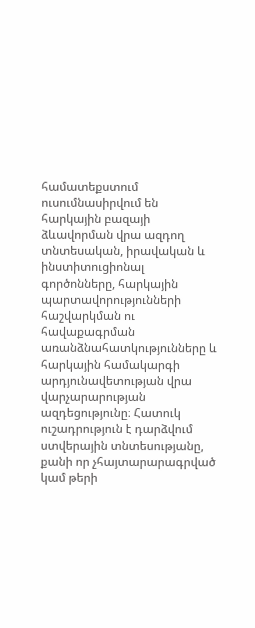համատեքստում ուսումնասիրվում են հարկային բազայի ձևավորման վրա ազդող տնտեսական, իրավական և ինստիտուցիոնալ գործոնները, հարկային պարտավորությունների հաշվարկման ու հավաքագրման առանձնահատկությունները և հարկային համակարգի արդյունավետության վրա վարչարարության ազդեցությունը։ Հատուկ ուշադրություն է դարձվում ստվերային տնտեսությանը, քանի որ չհայտարարագրված կամ թերի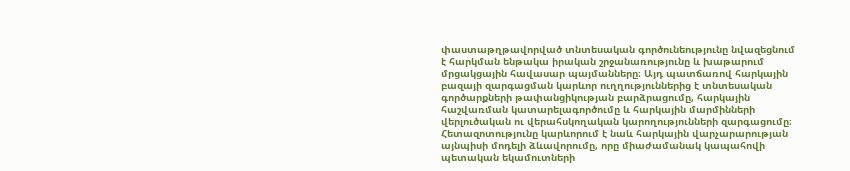փաստաթղթավորված տնտեսական գործունեությունը նվազեցնում է հարկման ենթակա իրական շրջանառությունը և խաթարում մրցակցային հավասար պայմանները։ Այդ պատճառով հարկային բազայի զարգացման կարևոր ուղղություններից է տնտեսական գործարքների թափանցիկության բարձրացումը, հարկային հաշվառման կատարելագործումը և հարկային մարմինների վերլուծական ու վերահսկողական կարողությունների զարգացումը։ Հետազոտությունը կարևորում է նաև հարկային վարչարարության այնպիսի մոդելի ձևավորումը, որը միաժամանակ կապահովի պետական եկամուտների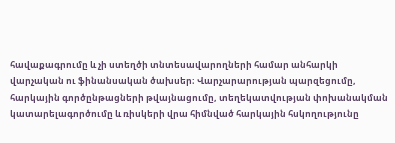հավաքագրումը և չի ստեղծի տնտեսավարողների համար անհարկի վարչական ու ֆինանսական ծախսեր։ Վարչարարության պարզեցումը, հարկային գործընթացների թվայնացումը, տեղեկատվության փոխանակման կատարելագործումը և ռիսկերի վրա հիմնված հարկային հսկողությունը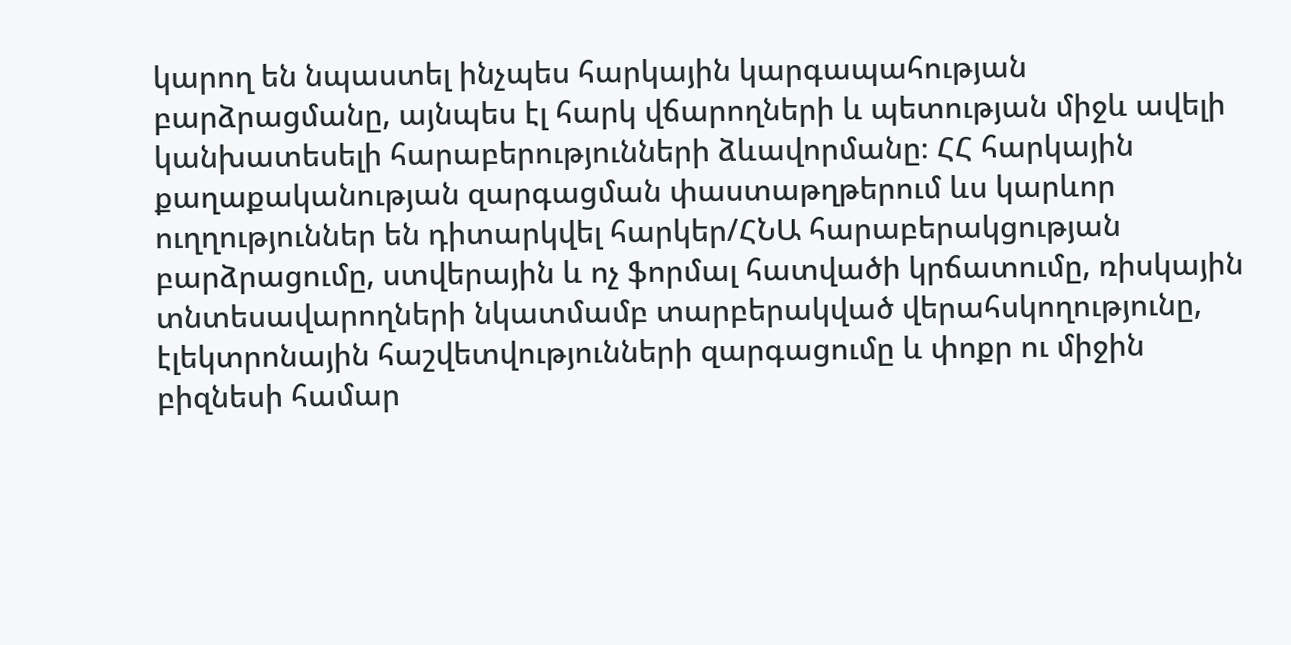կարող են նպաստել ինչպես հարկային կարգապահության բարձրացմանը, այնպես էլ հարկ վճարողների և պետության միջև ավելի կանխատեսելի հարաբերությունների ձևավորմանը։ ՀՀ հարկային քաղաքականության զարգացման փաստաթղթերում ևս կարևոր ուղղություններ են դիտարկվել հարկեր/ՀՆԱ հարաբերակցության բարձրացումը, ստվերային և ոչ ֆորմալ հատվածի կրճատումը, ռիսկային տնտեսավարողների նկատմամբ տարբերակված վերահսկողությունը, էլեկտրոնային հաշվետվությունների զարգացումը և փոքր ու միջին բիզնեսի համար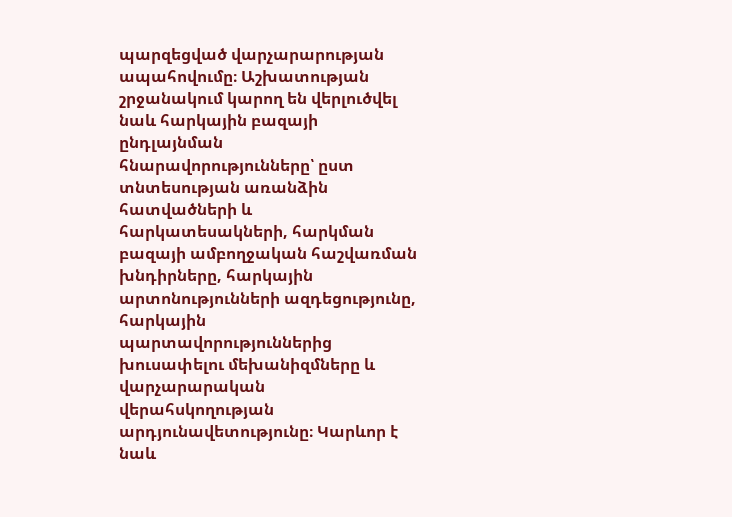պարզեցված վարչարարության ապահովումը։ Աշխատության շրջանակում կարող են վերլուծվել նաև հարկային բազայի ընդլայնման հնարավորությունները՝ ըստ տնտեսության առանձին հատվածների և հարկատեսակների, հարկման բազայի ամբողջական հաշվառման խնդիրները, հարկային արտոնությունների ազդեցությունը, հարկային պարտավորություններից խուսափելու մեխանիզմները և վարչարարական վերահսկողության արդյունավետությունը։ Կարևոր է նաև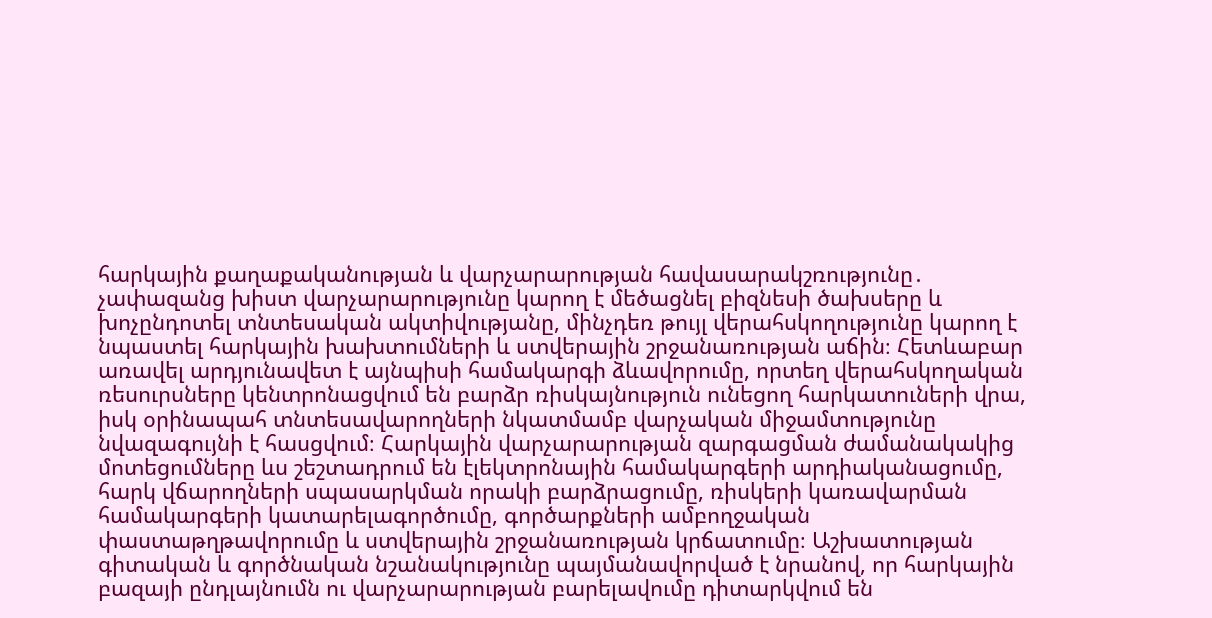հարկային քաղաքականության և վարչարարության հավասարակշռությունը․ չափազանց խիստ վարչարարությունը կարող է մեծացնել բիզնեսի ծախսերը և խոչընդոտել տնտեսական ակտիվությանը, մինչդեռ թույլ վերահսկողությունը կարող է նպաստել հարկային խախտումների և ստվերային շրջանառության աճին։ Հետևաբար առավել արդյունավետ է այնպիսի համակարգի ձևավորումը, որտեղ վերահսկողական ռեսուրսները կենտրոնացվում են բարձր ռիսկայնություն ունեցող հարկատուների վրա, իսկ օրինապահ տնտեսավարողների նկատմամբ վարչական միջամտությունը նվազագույնի է հասցվում։ Հարկային վարչարարության զարգացման ժամանակակից մոտեցումները ևս շեշտադրում են էլեկտրոնային համակարգերի արդիականացումը, հարկ վճարողների սպասարկման որակի բարձրացումը, ռիսկերի կառավարման համակարգերի կատարելագործումը, գործարքների ամբողջական փաստաթղթավորումը և ստվերային շրջանառության կրճատումը։ Աշխատության գիտական և գործնական նշանակությունը պայմանավորված է նրանով, որ հարկային բազայի ընդլայնումն ու վարչարարության բարելավումը դիտարկվում են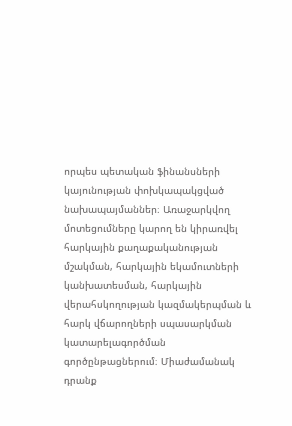որպես պետական ֆինանսների կայունության փոխկապակցված նախապայմաններ։ Առաջարկվող մոտեցումները կարող են կիրառվել հարկային քաղաքականության մշակման, հարկային եկամուտների կանխատեսման, հարկային վերահսկողության կազմակերպման և հարկ վճարողների սպասարկման կատարելագործման գործընթացներում։ Միաժամանակ դրանք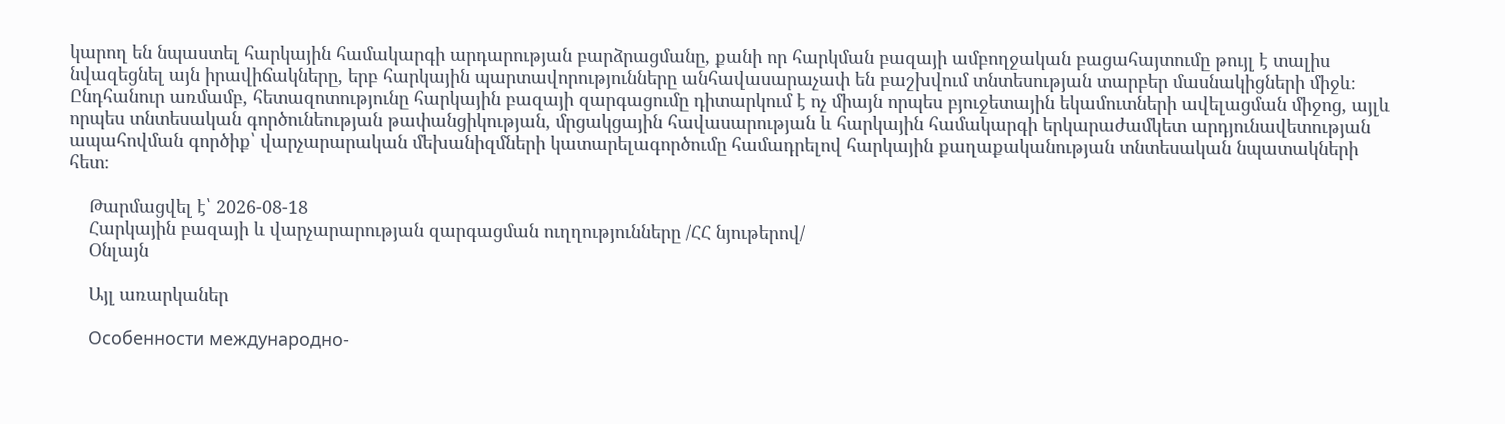կարող են նպաստել հարկային համակարգի արդարության բարձրացմանը, քանի որ հարկման բազայի ամբողջական բացահայտումը թույլ է տալիս նվազեցնել այն իրավիճակները, երբ հարկային պարտավորությունները անհավասարաչափ են բաշխվում տնտեսության տարբեր մասնակիցների միջև։ Ընդհանուր առմամբ, հետազոտությունը հարկային բազայի զարգացումը դիտարկում է ոչ միայն որպես բյուջետային եկամուտների ավելացման միջոց, այլև որպես տնտեսական գործունեության թափանցիկության, մրցակցային հավասարության և հարկային համակարգի երկարաժամկետ արդյունավետության ապահովման գործիք՝ վարչարարական մեխանիզմների կատարելագործումը համադրելով հարկային քաղաքականության տնտեսական նպատակների հետ։

    Թարմացվել է՝ 2026-08-18
    Հարկային բազայի և վարչարարության զարգացման ուղղությունները /ՀՀ նյութերով/
    Օնլայն

    Այլ առարկաներ

    Особенности международно-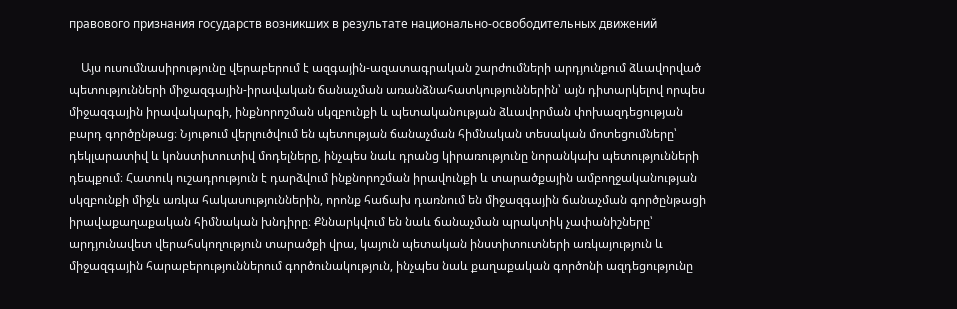правового признания государств возникших в результате национально-освободительных движений

    Այս ուսումնասիրությունը վերաբերում է ազգային-ազատագրական շարժումների արդյունքում ձևավորված պետությունների միջազգային-իրավական ճանաչման առանձնահատկություններին՝ այն դիտարկելով որպես միջազգային իրավակարգի, ինքնորոշման սկզբունքի և պետականության ձևավորման փոխազդեցության բարդ գործընթաց։ Նյութում վերլուծվում են պետության ճանաչման հիմնական տեսական մոտեցումները՝ դեկլարատիվ և կոնստիտուտիվ մոդելները, ինչպես նաև դրանց կիրառությունը նորանկախ պետությունների դեպքում։ Հատուկ ուշադրություն է դարձվում ինքնորոշման իրավունքի և տարածքային ամբողջականության սկզբունքի միջև առկա հակասություններին, որոնք հաճախ դառնում են միջազգային ճանաչման գործընթացի իրավաքաղաքական հիմնական խնդիրը։ Քննարկվում են նաև ճանաչման պրակտիկ չափանիշները՝ արդյունավետ վերահսկողություն տարածքի վրա, կայուն պետական ինստիտուտների առկայություն և միջազգային հարաբերություններում գործունակություն, ինչպես նաև քաղաքական գործոնի ազդեցությունը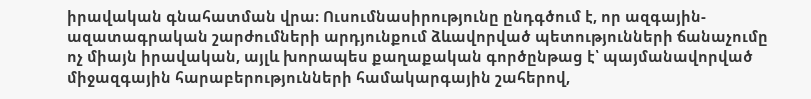իրավական գնահատման վրա։ Ուսումնասիրությունը ընդգծում է, որ ազգային-ազատագրական շարժումների արդյունքում ձևավորված պետությունների ճանաչումը ոչ միայն իրավական, այլև խորապես քաղաքական գործընթաց է՝ պայմանավորված միջազգային հարաբերությունների համակարգային շահերով,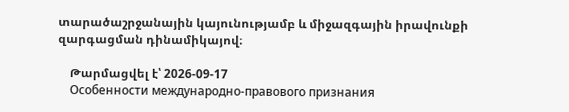տարածաշրջանային կայունությամբ և միջազգային իրավունքի զարգացման դինամիկայով։

    Թարմացվել է՝ 2026-09-17
    Особенности международно-правового признания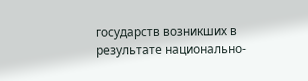государств возникших в результате национально-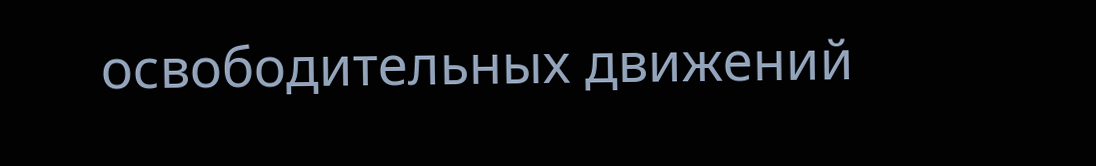освободительных движений